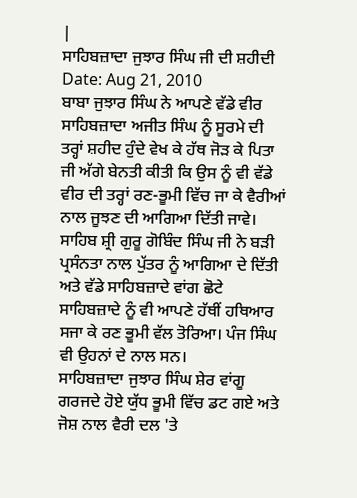|
ਸਾਹਿਬਜ਼ਾਦਾ ਜੁਝਾਰ ਸਿੰਘ ਜੀ ਦੀ ਸ਼ਹੀਦੀ
Date: Aug 21, 2010
ਬਾਬਾ ਜੁਝਾਰ ਸਿੰਘ ਨੇ ਆਪਣੇ ਵੱਡੇ ਵੀਰ ਸਾਹਿਬਜ਼ਾਦਾ ਅਜੀਤ ਸਿੰਘ ਨੂੰ ਸੂਰਮੇ ਦੀ ਤਰ੍ਹਾਂ ਸ਼ਹੀਦ ਹੁੰਦੇ ਵੇਖ ਕੇ ਹੱਥ ਜੋੜ ਕੇ ਪਿਤਾ ਜੀ ਅੱਗੇ ਬੇਨਤੀ ਕੀਤੀ ਕਿ ਉਸ ਨੂੰ ਵੀ ਵੱਡੇ ਵੀਰ ਦੀ ਤਰ੍ਹਾਂ ਰਣ-ਭੂਮੀ ਵਿੱਚ ਜਾ ਕੇ ਵੈਰੀਆਂ ਨਾਲ ਜੂਝਣ ਦੀ ਆਗਿਆ ਦਿੱਤੀ ਜਾਵੇ।
ਸਾਹਿਬ ਸ਼੍ਰੀ ਗੁਰੂ ਗੋਬਿੰਦ ਸਿੰਘ ਜੀ ਨੇ ਬੜੀ ਪ੍ਰਸੰਨਤਾ ਨਾਲ ਪੁੱਤਰ ਨੂੰ ਆਗਿਆ ਦੇ ਦਿੱਤੀ ਅਤੇ ਵੱਡੇ ਸਾਹਿਬਜ਼ਾਦੇ ਵਾਂਗ ਛੋਟੇ ਸਾਹਿਬਜ਼ਾਦੇ ਨੂੰ ਵੀ ਆਪਣੇ ਹੱਥੀਂ ਹਥਿਆਰ ਸਜਾ ਕੇ ਰਣ ਭੂਮੀ ਵੱਲ ਤੋਰਿਆ। ਪੰਜ ਸਿੰਘ ਵੀ ਉਹਨਾਂ ਦੇ ਨਾਲ ਸਨ।
ਸਾਹਿਬਜ਼ਾਦਾ ਜੁਝਾਰ ਸਿੰਘ ਸ਼ੇਰ ਵਾਂਗੂ ਗਰਜਦੇ ਹੋਏ ਯੁੱਧ ਭੂਮੀ ਵਿੱਚ ਡਟ ਗਏ ਅਤੇ ਜੋਸ਼ ਨਾਲ ਵੈਰੀ ਦਲ 'ਤੇ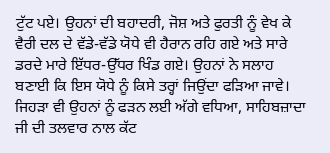ਟੁੱਟ ਪਏ। ਉਹਨਾਂ ਦੀ ਬਹਾਦਰੀ, ਜੋਸ਼ ਅਤੇ ਫੁਰਤੀ ਨੂੰ ਵੇਖ ਕੇ ਵੈਰੀ ਦਲ ਦੇ ਵੱਡੇ-ਵੱਡੇ ਯੋਧੇ ਵੀ ਹੈਰਾਨ ਰਹਿ ਗਏ ਅਤੇ ਸਾਰੇ ਡਰਦੇ ਮਾਰੇ ਇੱਧਰ-ਉੱਧਰ ਖਿੰਡ ਗਏ। ਉਹਨਾਂ ਨੇ ਸਲਾਹ ਬਣਾਈ ਕਿ ਇਸ ਯੋਧੇ ਨੂੰ ਕਿਸੇ ਤਰ੍ਹਾਂ ਜਿਉਂਦਾ ਫੜਿਆ ਜਾਵੇ।
ਜਿਹੜਾ ਵੀ ਉਹਨਾਂ ਨੂੰ ਫੜਨ ਲਈ ਅੱਗੇ ਵਧਿਆ, ਸਾਹਿਬਜ਼ਾਦਾ ਜੀ ਦੀ ਤਲਵਾਰ ਨਾਲ ਕੱਟ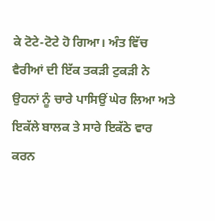ਕੇ ਟੋਟੇ-ਟੋਟੇ ਹੋ ਗਿਆ। ਅੰਤ ਵਿੱਚ ਵੈਰੀਆਂ ਦੀ ਇੱਕ ਤਕੜੀ ਟੁਕੜੀ ਨੇ ਉਹਨਾਂ ਨੂੰ ਚਾਰੇ ਪਾਸਿਉਂ ਘੇਰ ਲਿਆ ਅਤੇ ਇਕੱਲੇ ਬਾਲਕ ਤੇ ਸਾਰੇ ਇਕੱਠੇ ਵਾਰ ਕਰਨ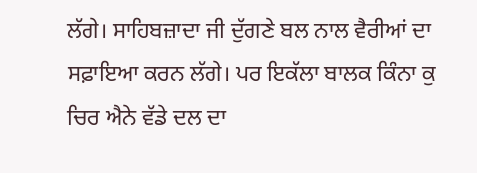ਲੱਗੇ। ਸਾਹਿਬਜ਼ਾਦਾ ਜੀ ਦੁੱਗਣੇ ਬਲ ਨਾਲ ਵੈਰੀਆਂ ਦਾ ਸਫ਼ਾਇਆ ਕਰਨ ਲੱਗੇ। ਪਰ ਇਕੱਲਾ ਬਾਲਕ ਕਿੰਨਾ ਕੁ ਚਿਰ ਐਨੇ ਵੱਡੇ ਦਲ ਦਾ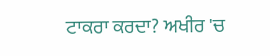ਟਾਕਰਾ ਕਰਦਾ? ਅਖੀਰ 'ਚ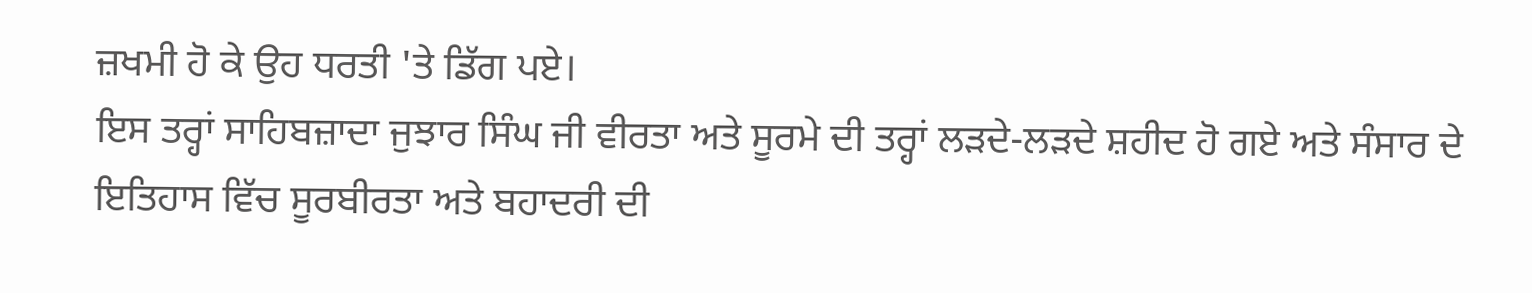ਜ਼ਖਮੀ ਹੋ ਕੇ ਉਹ ਧਰਤੀ 'ਤੇ ਡਿੱਗ ਪਏ।
ਇਸ ਤਰ੍ਹਾਂ ਸਾਹਿਬਜ਼ਾਦਾ ਜੁਝਾਰ ਸਿੰਘ ਜੀ ਵੀਰਤਾ ਅਤੇ ਸੂਰਮੇ ਦੀ ਤਰ੍ਹਾਂ ਲੜਦੇ-ਲੜਦੇ ਸ਼ਹੀਦ ਹੋ ਗਏ ਅਤੇ ਸੰਸਾਰ ਦੇ ਇਤਿਹਾਸ ਵਿੱਚ ਸੂਰਬੀਰਤਾ ਅਤੇ ਬਹਾਦਰੀ ਦੀ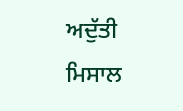ਅਦੁੱਤੀ ਮਿਸਾਲ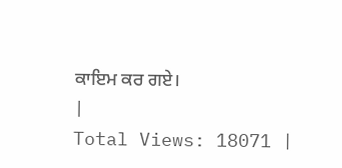ਕਾਇਮ ਕਰ ਗਏ।
|
Total Views: 18071 |